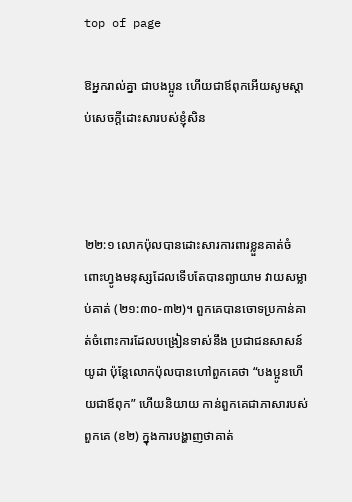top of page

ឱអ្នករាល់គ្នា ជាបងប្អូន ហើយជាឪពុកអើយសូមស្តាប់សេចក្ដីដោះ‌សារបស់ខ្ញុំសិន



២២:១ លោកប៉ុលបានដោះសារការពារខ្លួនគាត់ចំពោះហ្វូងមនុស្សដែលទើបតែបានព្យាយាម វាយសម្លាប់គាត់ (២១:៣០-៣២)។ ពួកគេបានចោទប្រកាន់គាត់ចំពោះការដែលបង្រៀនទាស់នឹង ប្រជាជនសាសន៍យូដា ប៉ុន្តែលោកប៉ុលបានហៅពួកគេថា “បងប្អូនហើយជាឪពុក” ហើយនិយាយ កាន់ពួកគេជាភាសារបស់ពួកគេ (ខ២) ក្នុងការបង្ហាញថាគាត់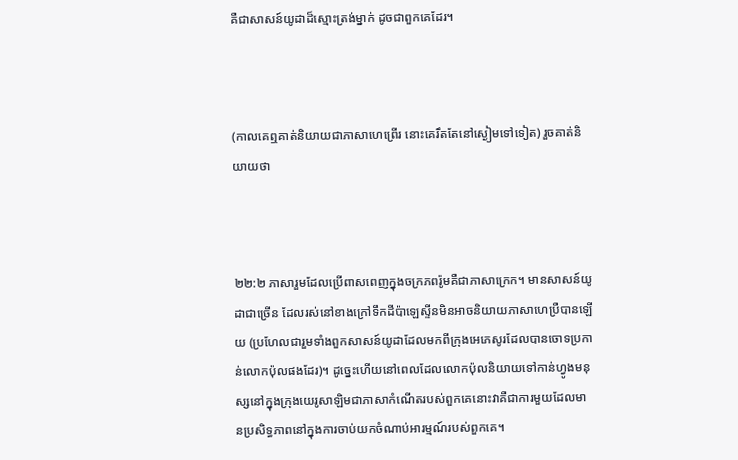គឺជាសាសន៍យូដាដ៏ស្មោះត្រង់ម្នាក់ ដូចជាពួកគេដែរ។



(កាលគេឮគាត់និយាយជាភាសាហេព្រើរ នោះគេរឹត‌តែនៅស្ងៀមទៅទៀត) រួចគាត់និយាយថា



២២:២ ភាសារួមដែលប្រើពាសពេញក្នុងចក្រភពរ៉ូមគឺជាភាសាក្រេក។ មានសាសន៍យូដាជាច្រើន ដែលរស់នៅខាងក្រៅទឹកដីប៉ាឡេស្ទីនមិនអាចនិយាយភាសាហេប្រឺបានឡើយ (ប្រហែលជារួមទាំងពួកសាសន៍យូដាដែលមកពីក្រុងអេភេសូរដែលបានចោទប្រកាន់លោកប៉ុលផងដែរ)។ ដូច្នេះហើយនៅពេលដែលលោកប៉ុលនិយាយទៅកាន់ហ្វូងមនុស្សនៅក្នុងក្រុងយេរូសាឡិមជាភាសាកំណើតរបស់ពួកគេនោះវាគឺជាការមួយដែលមានប្រសិទ្ធភាពនៅក្នុងការចាប់យកចំណាប់អារម្មណ៍របស់ពួកគេ។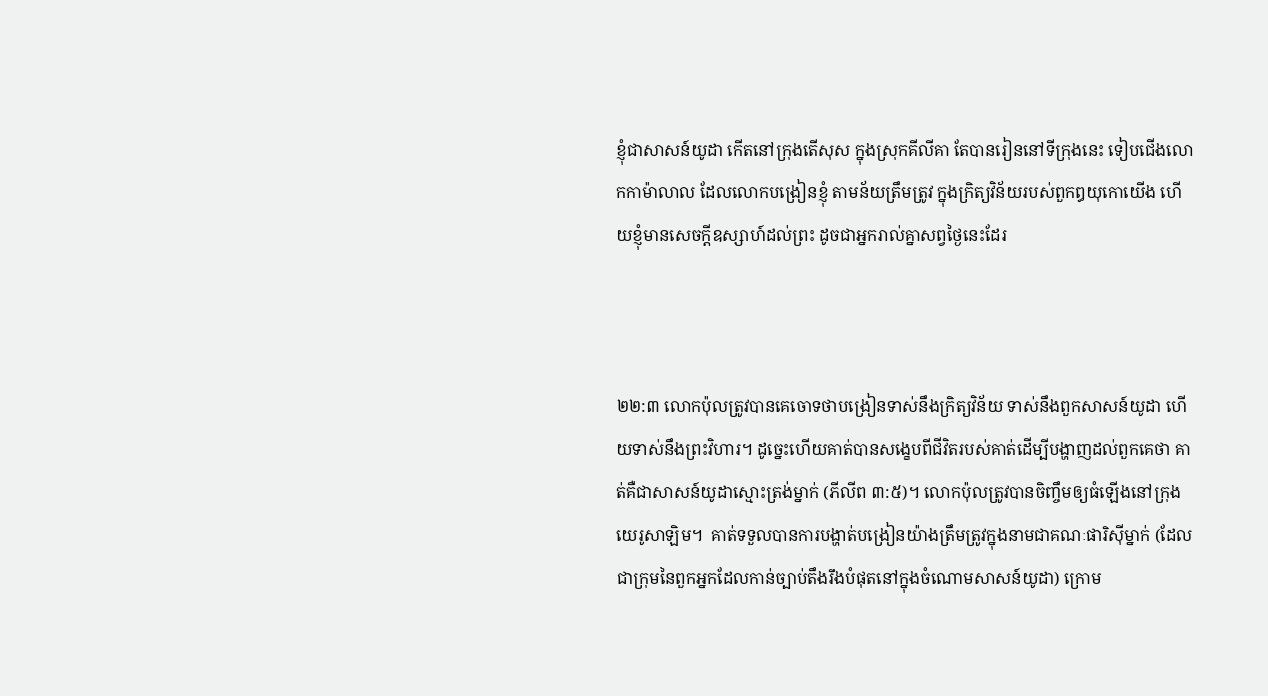ខ្ញុំជាសាសន៍យូដា កើតនៅក្រុងតើ‌សុស ក្នុងស្រុកគីលីគា តែបានរៀននៅទីក្រុងនេះ ទៀបជើងលោកកាម៉ា‌លាល ដែលលោកបង្រៀនខ្ញុំ តាមន័យត្រឹម‌ត្រូវ ក្នុងក្រិត្យ‌វិន័យរបស់ពួកឰយុកោយើង ហើយខ្ញុំមានសេចក្ដីឧស្សាហ៍ដល់ព្រះ ដូចជាអ្នករាល់គ្នាសព្វថ្ងៃនេះដែរ



២២:៣ លោកប៉ុលត្រូវបានគេចោទថាបង្រៀនទាស់នឹងក្រិត្យវិន័យ ទាស់នឹងពួកសាសន៍យូដា ហើយទាស់នឹងព្រះវិហារ។ ដូច្នេះហើយគាត់បានសង្ខេបពីជីវិតរបស់គាត់ដើម្បីបង្ហាញដល់ពួកគេថា គាត់គឺជាសាសន៍យូដាស្មោះត្រង់ម្នាក់ (ភីលីព ៣:៥)។ លោកប៉ុលត្រូវបានចិញ្ចឹមឲ្យធំឡើងនៅក្រុង យេរូសាឡិម។  គាត់ទទួលបានការបង្ហាត់បង្រៀនយ៉ាងត្រឹមត្រូវក្នុងនាមជាគណៈផារិស៊ីម្នាក់ (ដែលជាក្រុមនៃពួកអ្នកដែលកាន់ច្បាប់តឹងរឹងបំផុតនៅក្នុងចំណោមសាសន៍យូដា) ក្រោម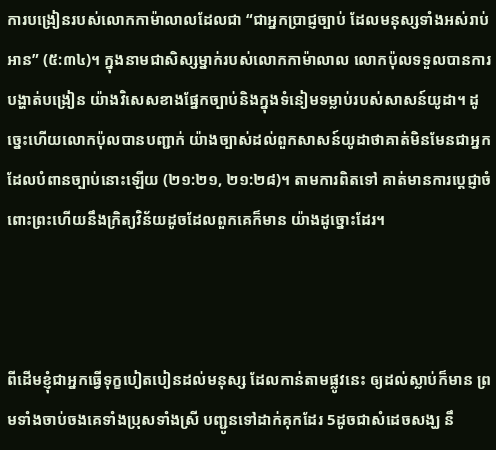ការបង្រៀនរបស់លោកកាម៉ាលាលដែលជា “ជាអ្នកប្រាជ្ញច្បាប់ ដែលមនុស្សទាំងអស់រាប់អាន” (៥:៣៤)។ ក្នុងនាមជាសិស្សម្នាក់របស់លោកកាម៉ាលាល លោកប៉ុលទទួលបានការបង្ហាត់បង្រៀន យ៉ាងវិសេសខាងផ្នែកច្បាប់និងក្នុងទំនៀមទម្លាប់របស់សាសន៍យូដា។ ដូច្នេះហើយលោកប៉ុលបានបញ្ជាក់ យ៉ាងច្បាស់ដល់ពួកសាសន៍យូដាថាគាត់មិនមែនជាអ្នកដែលបំពានច្បាប់នោះឡើយ (២១:២១, ២១:២៨)។ តាមការពិតទៅ គាត់មានការប្តេជ្ញាចំពោះព្រះហើយនឹងក្រិត្យវិន័យដូចដែលពួកគេក៏មាន យ៉ាងដូច្នោះដែរ។



ពីដើមខ្ញុំជាអ្នកធ្វើទុក្ខបៀត‌បៀនដល់មនុស្ស ដែលកាន់តាមផ្លូវនេះ ឲ្យដល់ស្លាប់ក៏មាន ព្រមទាំងចាប់ចងគេទាំងប្រុសទាំងស្រី បញ្ជូនទៅដាក់គុកដែរ 5ដូចជាសំដេចសង្ឃ នឹ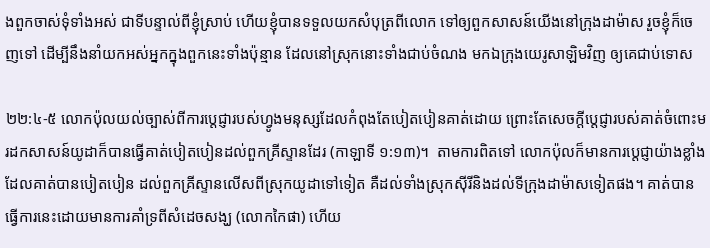ងពួកចាស់‌ទុំទាំងអស់ ជាទីបន្ទាល់ពីខ្ញុំស្រាប់ ហើយខ្ញុំបានទទួលយកសំបុត្រពីលោក ទៅឲ្យពួកសាសន៍យើងនៅក្រុងដាម៉ាស រួចខ្ញុំក៏ចេញទៅ ដើម្បីនឹងនាំយកអស់អ្នកក្នុងពួកនេះទាំងប៉ុន្មាន ដែលនៅស្រុកនោះទាំងជាប់ចំណង មកឯក្រុងយេរូ‌សាឡិមវិញ ឲ្យគេជាប់ទោស

២២:៤-៥ លោកប៉ុលយល់ច្បាស់ពីការប្តេជ្ញារបស់ហ្វូងមនុស្សដែលកំពុងតែបៀតបៀនគាត់ដោយ ព្រោះតែសេចក្តីប្តេជ្ញារបស់គាត់ចំពោះមរដកសាសន៍យូដាក៏បានធ្វើគាត់បៀតបៀនដល់ពួកគ្រីស្ទានដែរ (កាឡាទី ១:១៣)។  តាមការពិតទៅ លោកប៉ុលក៏មានការប្តេជ្ញាយ៉ាងខ្លាំងដែលគាត់បានបៀតបៀន ដល់ពួកគ្រីស្ទានលើសពីស្រុកយូដាទៅទៀត គឺដល់ទាំងស្រុកស៊ីរីនិងដល់ទីក្រុងដាម៉ាសទៀតផង។ គាត់បានធ្វើការនេះដោយមានការគាំទ្រពីសំដេចសង្ឃ (លោកកៃផា) ហើយ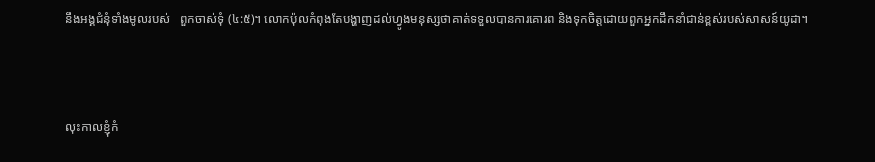នឹងអង្គជំនុំទាំងមូលរបស់   ពួកចាស់ទុំ (៤:៥)។ លោកប៉ុលកំពុងតែបង្ហាញដល់ហ្វូងមនុស្សថាគាត់ទទួលបានការគោរព និងទុកចិត្តដោយពួកអ្នកដឹកនាំជាន់ខ្ពស់របស់សាសន៍យូដា។



លុះកាលខ្ញុំកំ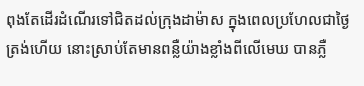ពុងតែដើរដំណើរទៅជិតដល់ក្រុងដាម៉ាស ក្នុងពេលប្រហែលជាថ្ងៃត្រង់ហើយ នោះស្រាប់តែមានពន្លឺយ៉ាងខ្លាំងពីលើមេឃ បានភ្លឺ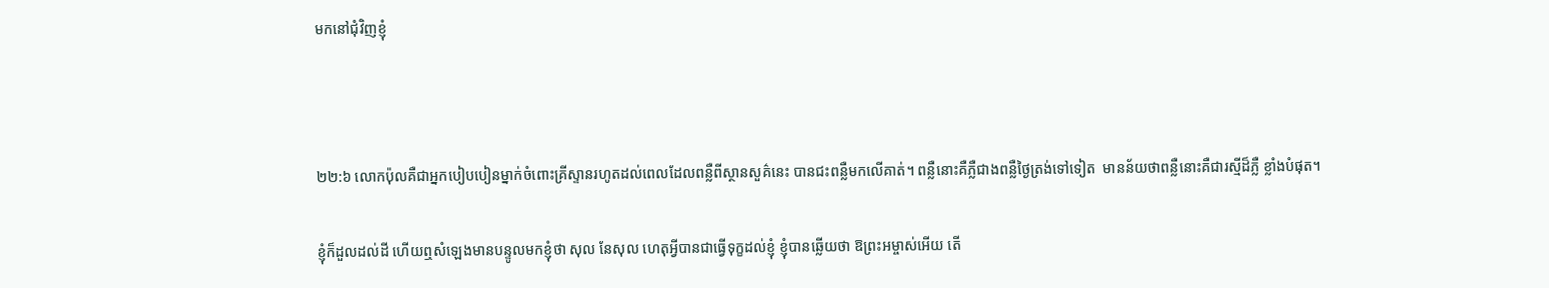មកនៅជុំ‌វិញខ្ញុំ



២២:៦ លោកប៉ុលគឺជាអ្នកបៀបបៀនម្នាក់ចំពោះគ្រីស្ទានរហូតដល់ពេលដែលពន្លឺពីស្ថានសួគ៌នេះ បានជះពន្លឺមកលើគាត់។ ពន្លឺនោះគឺភ្លឺជាងពន្លឺថ្ងៃត្រង់ទៅទៀត  មានន័យថាពន្លឺនោះគឺជារស្មីដ៏ភ្លឺ ខ្លាំងបំផុត។

ខ្ញុំក៏ដួលដល់ដី ហើយឮសំឡេងមានបន្ទូលមកខ្ញុំថា សុល នែសុល ហេតុអ្វីបានជាធ្វើទុក្ខដល់ខ្ញុំ ខ្ញុំបានឆ្លើយថា ឱព្រះ‌អម្ចាស់អើយ តើ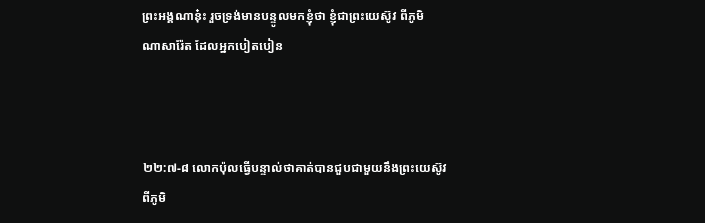ព្រះ‌អង្គណានុ៎ះ រួចទ្រង់មានបន្ទូលមកខ្ញុំថា ខ្ញុំជាព្រះ‌យេស៊ូវ ពីភូមិណា‌សារ៉ែត ដែលអ្នកបៀត‌បៀន



២២:៧-៨ លោកប៉ុលធ្វើបន្ទាល់ថាគាត់បានជួបជាមួយនឹងព្រះយេស៊ូវពីភូមិ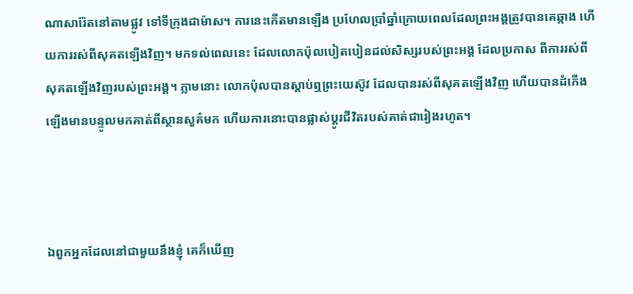ណាសារ៉ែតនៅតាមផ្លូវ ទៅទីក្រុងដាម៉ាស។ ការនេះកើតមានឡើង ប្រហែលប្រាំឆ្នាំក្រោយពេលដែលព្រះអង្គត្រូវបានគេឆ្កាង ហើយការរស់ពីសុគតឡើងវិញ។ មកទល់ពេលនេះ ដែលលោកប៉ុលបៀតបៀនដល់សិស្សរបស់ព្រះអង្គ ដែលប្រកាស ពីការរស់ពីសុគតឡើងវិញរបស់ព្រះអង្គ។ ភ្លាមនោះ លោកប៉ុលបានស្តាប់ឮព្រះយេស៊ូវ ដែលបានរស់ពីសុគតឡើងវិញ ហើយបានដំកើងឡើងមានបន្ទូលមកគាត់ពីស្ថានសួគ៌មក ហើយការនោះបានផ្លាស់ប្តូរជីវិតរបស់គាត់ជារៀងរហូត។



ឯពួកអ្នកដែលនៅជាមួយនឹងខ្ញុំ គេក៏ឃើញ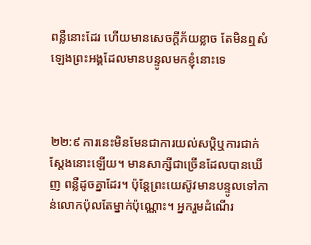ពន្លឺនោះដែរ ហើយមានសេចក្ដីភ័យខ្លាច តែមិនឮសំឡេងព្រះ‌អង្គដែលមានបន្ទូលមកខ្ញុំនោះទេ



២២:៩ ការនេះមិនមែនជាការយល់សប្តិឬការជាក់ស្តែងនោះឡើយ។ មានសាក្សីជាច្រើនដែលបានឃើញ ពន្លឺដូចគ្នាដែរ។ ប៉ុន្តែព្រះយេស៊ូវមានបន្ទូលទៅកាន់លោកប៉ុលតែម្នាក់ប៉ុណ្ណោះ។ អ្នករួមដំណើរ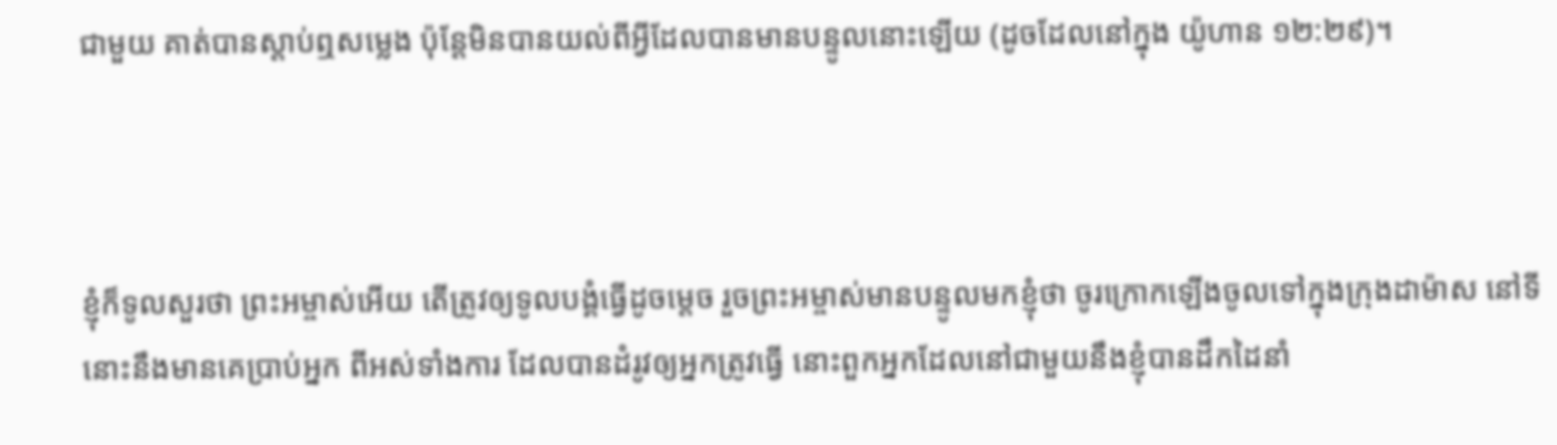ជាមួយ គាត់បានស្តាប់ឮសម្លេង ប៉ុន្តែមិនបានយល់ពីអ្វីដែលបានមានបន្ទូលនោះឡើយ (ដូចដែលនៅក្នុង យ៉ូហាន ១២:២៩)។



ខ្ញុំក៏ទូលសួរថា ព្រះ‌អម្ចាស់អើយ តើត្រូវឲ្យទូលបង្គំធ្វើដូចម្តេច រួចព្រះ‌អម្ចាស់មានបន្ទូលមកខ្ញុំថា ចូរក្រោកឡើងចូលទៅក្នុងក្រុងដាម៉ាស នៅទីនោះនឹងមានគេប្រាប់អ្នក ពីអស់ទាំងការ ដែលបានដំរូវឲ្យអ្នកត្រូវធ្វើ នោះពួកអ្នកដែលនៅជាមួយនឹងខ្ញុំបានដឹកដៃនាំ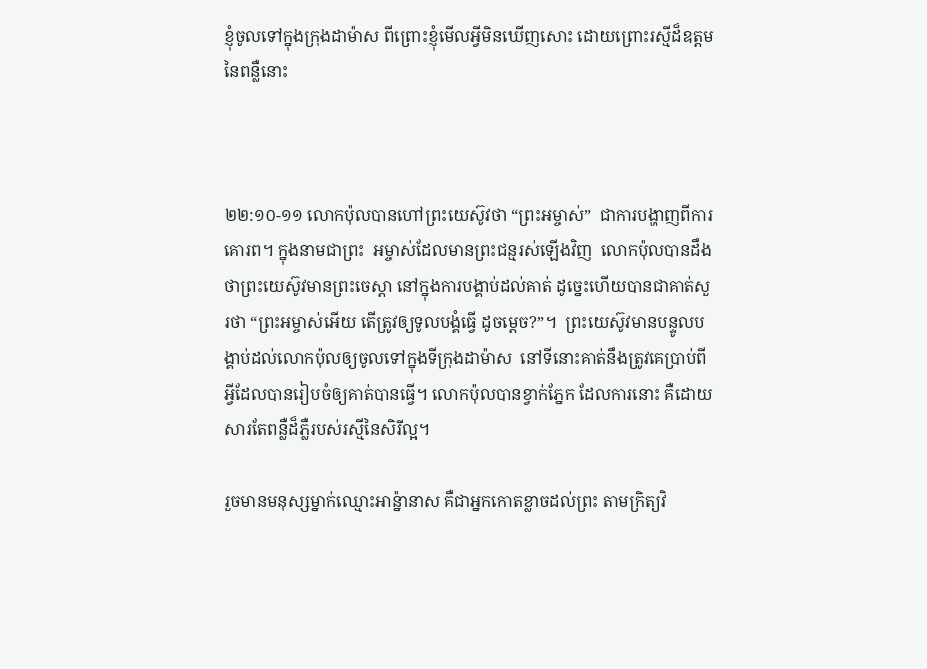ខ្ញុំចូលទៅក្នុងក្រុងដាម៉ាស ពីព្រោះខ្ញុំមើលអ្វីមិនឃើញសោះ ដោយព្រោះរស្មីដ៏ឧត្តមនៃពន្លឺនោះ



២២:១០-១១ លោកប៉ុលបានហៅព្រះយេស៊ូវថា “ព្រះអម្ចាស់”  ជាការបង្ហាញពីការគោរព។ ក្នុងនាមជាព្រះ  អម្ចាស់ដែលមានព្រះជន្មរស់ឡើងវិញ  លោកប៉ុលបានដឹងថាព្រះយេស៊ូវមានព្រះចេស្តា នៅក្នុងការបង្គាប់ដល់គាត់ ដូច្នេះហើយបានជាគាត់សួរថា “ព្រះអម្ចាស់អើយ តើត្រូវឲ្យទូលបង្គំធ្វើ ដូចម្តេច?”។  ព្រះយេស៊ូវមានបន្ទូលបង្គាប់ដល់លោកប៉ុលឲ្យចូលទៅក្នុងទីក្រុងដាម៉ាស  នៅទីនោះគាត់នឹងត្រូវគេប្រាប់ពីអ្វីដែលបានរៀបចំឲ្យគាត់បានធ្វើ។ លោកប៉ុលបានខ្វាក់ភ្នែក ដែលការនោះ គឺដោយសារតែពន្លឺដ៏ភ្លឺរបស់រស្មីនៃសិរីល្អ។

រួចមានមនុស្សម្នាក់ឈ្មោះអាន៉្នានាស គឺជាអ្នកកោត‌ខ្លាចដល់ព្រះ តាមក្រិត្យ‌វិ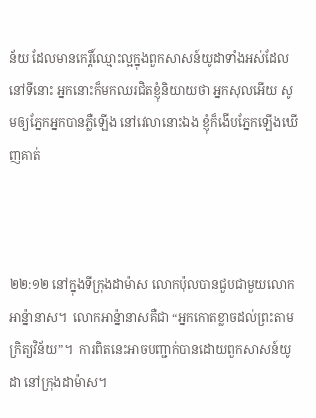ន័យ ដែលមានកេរ្តិ៍ឈ្មោះល្អក្នុងពួកសាសន៍យូដាទាំងអស់ដែលនៅទីនោះ អ្នកនោះក៏មកឈរជិតខ្ញុំនិយាយថា អ្នកសុលអើយ សូមឲ្យភ្នែកអ្នកបានភ្លឺឡើង នៅវេលានោះឯង ខ្ញុំក៏ងើបភ្នែកឡើងឃើញគាត់



២២:១២ នៅក្នុងទីក្រុងដាម៉ាស លោកប៉ុលបានជួបជាមួយលោកអាន៉្នានាស។  លោកអាន្ន៉ានាសគឺជា “អ្នកកោតខ្លាចដល់ព្រះតាមក្រិត្យវិន័យ”។  ការពិតនេះអាចបញ្ជាក់បានដោយពួកសាសន៍យូដា នៅក្រុងដាម៉ាស។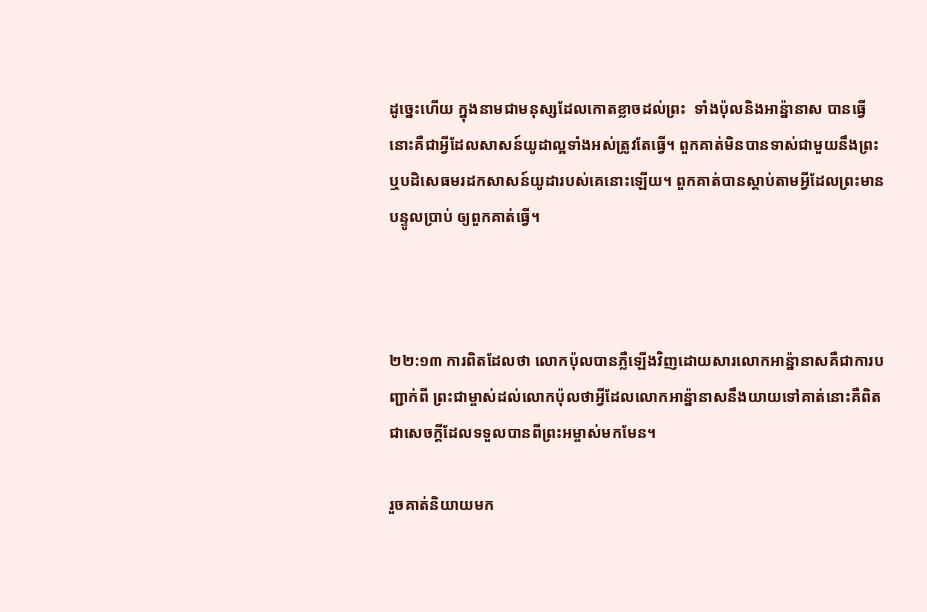ដូច្នេះហើយ ក្នុងនាមជាមនុស្សដែលកោតខ្លាចដល់ព្រះ  ទាំងប៉ុលនិងអាន្ន៉ានាស បានធ្វើនោះគឺជាអ្វីដែលសាសន៍យូដាល្អទាំងអស់ត្រូវតែធ្វើ។ ពួកគាត់មិនបានទាស់ជាមួយនឹងព្រះ ឬបដិសេធមរដកសាសន៍យូដារបស់គេនោះឡើយ។ ពួកគាត់បានស្តាប់តាមអ្វីដែលព្រះមានបន្ទូលប្រាប់ ឲ្យពួកគាត់ធ្វើ។



២២:១៣ ការពិតដែលថា លោកប៉ុលបានភ្លឺឡើងវិញដោយសារលោកអាន្ន៉ានាសគឺជាការបញ្ជាក់ពី ព្រះជាម្ចាស់ដល់លោកប៉ុលថាអ្វីដែលលោកអាន្ន៉ានាសនឹងយាយទៅគាត់នោះគឺពិតជាសេចក្តីដែលទទួលបានពីព្រះអម្ចាស់មកមែន។

រួចគាត់និយាយមក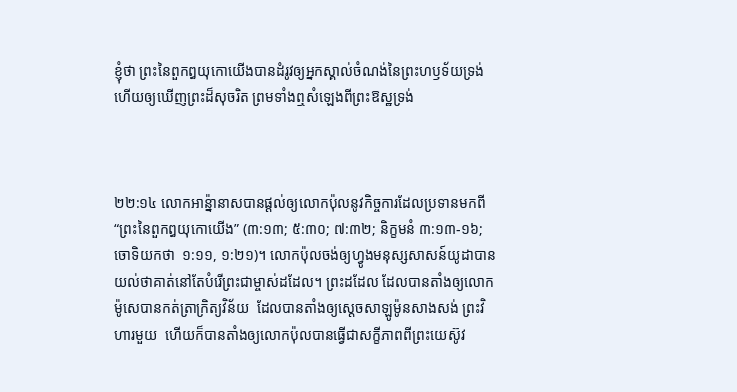ខ្ញុំថា ព្រះនៃពួកឰយុកោយើងបានដំរូវឲ្យអ្នកស្គាល់ចំណង់នៃព្រះ‌ហឫទ័យទ្រង់ ហើយឲ្យឃើញព្រះដ៏សុចរិត ព្រមទាំងឮសំឡេងពីព្រះ‌ឱស្ឋទ្រង់



២២:១៤ លោកអាន្ន៉ានាសបានផ្តល់ឲ្យលោកប៉ុលនូវកិច្ចការដែលប្រទានមកពី “ព្រះនៃពួកឰយុកោយើង” (៣:១៣; ៥:៣០; ៧:៣២; និក្ខមនំ ៣:១៣-១៦; ចោទិយកថា  ១:១១, ១:២១)។ លោកប៉ុលចង់ឲ្យហ្វូងមនុស្សសាសន៍យូដាបានយល់ថាគាត់នៅតែបំរើព្រះជាម្ចាស់ដដែល។ ព្រះដដែល ដែលបានតាំងឲ្យលោកម៉ូសេបានកត់ត្រាក្រិត្យវិន័យ  ដែលបានតាំងឲ្យស្តេចសាឡូម៉ូនសាងសង់ ព្រះវិហារមួយ  ហើយក៏បានតាំងឲ្យលោកប៉ុលបានធ្វើជាសក្ខីភាពពីព្រះយេស៊ូវ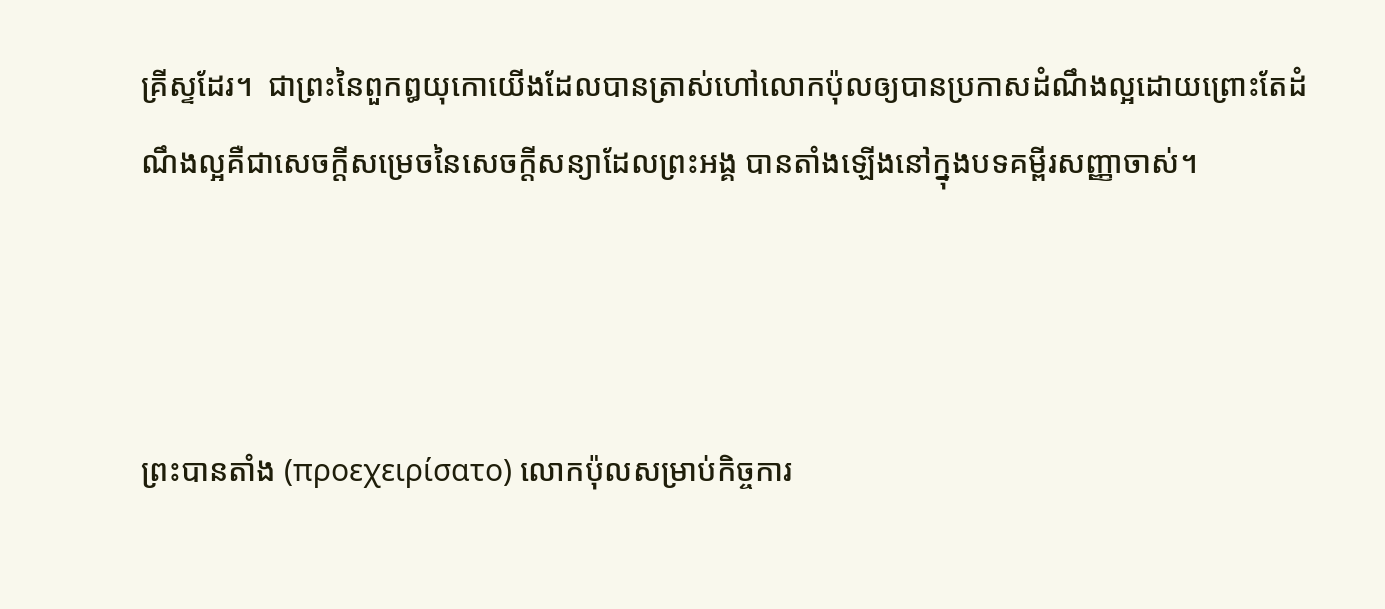គ្រីស្ទដែរ។  ជាព្រះនៃពួកឰយុកោយើងដែលបានត្រាស់ហៅលោកប៉ុលឲ្យបានប្រកាសដំណឹងល្អដោយព្រោះតែដំណឹងល្អគឺជាសេចក្តីសម្រេចនៃសេចក្តីសន្យាដែលព្រះអង្គ បានតាំងឡើងនៅក្នុងបទគម្ពីរសញ្ញាចាស់។



ព្រះបានតាំង (προεχειρίσατο) លោកប៉ុលសម្រាប់កិច្ចការ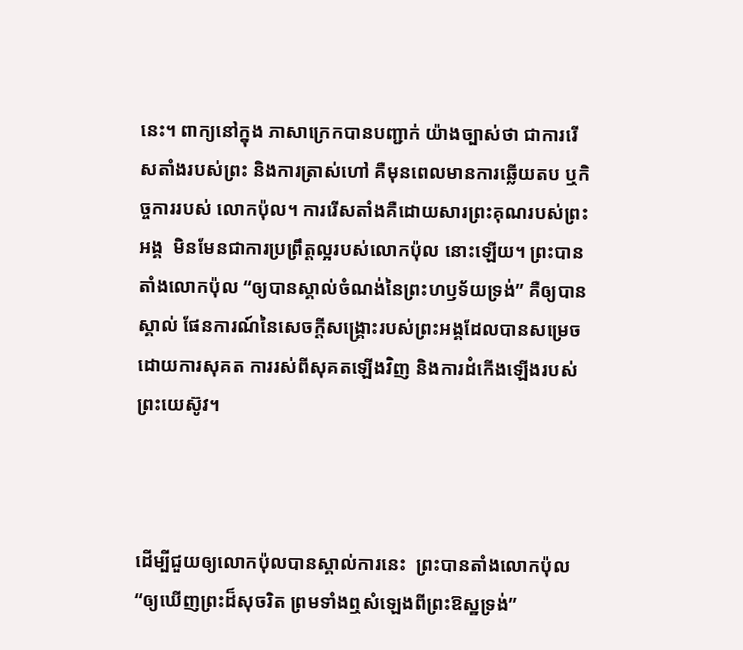នេះ។ ពាក្យនៅក្នុង ភាសាក្រេកបានបញ្ជាក់ យ៉ាងច្បាស់ថា ជាការរើសតាំងរបស់ព្រះ និងការត្រាស់ហៅ គឺមុនពេលមានការឆ្លើយតប ឬកិច្ចការរបស់ លោកប៉ុល។ ការរើសតាំងគឺដោយសារព្រះគុណរបស់ព្រះអង្គ  មិនមែនជាការប្រព្រឹត្តល្អរបស់លោកប៉ុល នោះឡើយ។ ព្រះបានតាំងលោកប៉ុល “ឲ្យបានស្គាល់ចំណង់នៃព្រះហឫទ័យទ្រង់” គឺឲ្យបានស្គាល់ ផែនការណ៍នៃសេចក្តីសង្រ្គោះរបស់ព្រះអង្គដែលបានសម្រេចដោយការសុគត ការរស់ពីសុគតឡើងវិញ និងការដំកើងឡើងរបស់ព្រះយេស៊ូវ។



ដើម្បីជួយឲ្យលោកប៉ុលបានស្គាល់ការនេះ  ព្រះបានតាំងលោកប៉ុល “ឲ្យឃើញព្រះដ៏សុចរិត ព្រមទាំងឮសំឡេងពីព្រះ‌ឱស្ឋទ្រង់”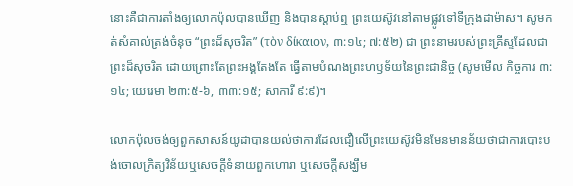នោះគឺជាការតាំងឲ្យលោកប៉ុលបានឃើញ និងបានស្តាប់ឮ ព្រះយេស៊ូវនៅតាមផ្លូវទៅទីក្រុងដាម៉ាស។ សូមកត់សំគាល់ត្រង់ចំនុច “ព្រះដ៏សុចរិត” (τὸν δίκαιον, ៣:១៤; ៧:៥២) ជា ព្រះនាមរបស់ព្រះគ្រីស្ទដែលជាព្រះដ៏សុចរិត ដោយព្រោះតែព្រះអង្គតែងតែ ធ្វើតាមបំណងព្រះហឫទ័យនៃព្រះជានិច្ច (សូមមើល កិច្ចការ ៣:១៤; យេរេមា ២៣:៥-៦, ៣៣:១៥; សាការី ៩:៩)។

លោកប៉ុលចង់ឲ្យពួកសាសន៍យូដាបានយល់ថាការដែលជឿលើព្រះយេស៊ូវមិនមែនមានន័យថាជាការបោះបង់ចោលក្រិត្យវិន័យឬសេចក្តីទំនាយពួកហោរា ឬសេចក្តីសង្ឃឹម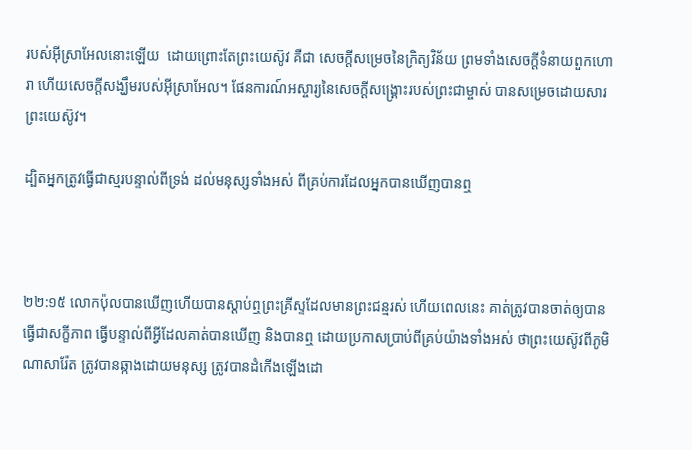របស់អ៊ីស្រាអែលនោះឡើយ  ដោយព្រោះតែព្រះយេស៊ូវ គឺជា សេចក្តីសម្រេចនៃក្រិត្យវិន័យ ព្រមទាំងសេចក្តីទំនាយពួកហោរា ហើយសេចក្តីសង្ឃឹមរបស់អ៊ីស្រាអែល។ ផែនការណ៍អស្ចារ្យនៃសេចក្តីសង្រ្គោះរបស់ព្រះជាម្ចាស់ បានសម្រេចដោយសារព្រះយេស៊ូវ។

ដ្បិតអ្នកត្រូវធ្វើជាស្មរបន្ទាល់ពីទ្រង់ ដល់មនុស្សទាំងអស់ ពីគ្រប់ការដែលអ្នកបានឃើញបានឮ



២២:១៥ លោកប៉ុលបានឃើញហើយបានស្តាប់ឮព្រះគ្រីស្ទដែលមានព្រះជន្មរស់ ហើយពេលនេះ គាត់ត្រូវបានចាត់ឲ្យបានធ្វើជាសក្ខីភាព ធ្វើបន្ទាល់ពីអ្វីដែលគាត់បានឃើញ និងបានឮ ដោយប្រកាសប្រាប់ពីគ្រប់យ៉ាងទាំងអស់ ថាព្រះយេស៊ូវពីភូមិណាសារ៉ែត ត្រូវបានឆ្កាងដោយមនុស្ស ត្រូវបានដំកើងឡើងដោ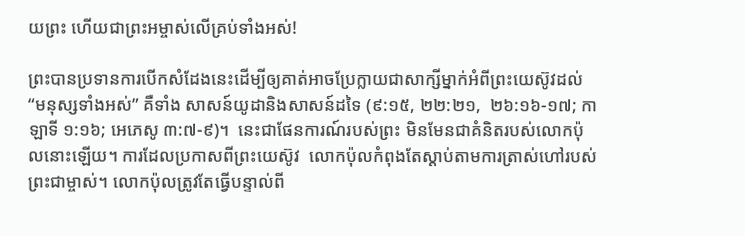យព្រះ ហើយជាព្រះអម្ចាស់លើគ្រប់ទាំងអស់!

ព្រះបានប្រទានការបើកសំដែងនេះដើម្បីឲ្យគាត់អាចប្រែក្លាយជាសាក្សីម្នាក់អំពីព្រះយេស៊ូវដល់ “មនុស្សទាំងអស់” គឺទាំង សាសន៍យូដានិងសាសន៍ដទៃ (៩:១៥, ២២:២១,  ២៦:១៦-១៧; កាឡាទី ១:១៦; អេភេសូ ៣:៧-៩)។  នេះជាផែនការណ៍របស់ព្រះ មិនមែនជាគំនិតរបស់លោកប៉ុលនោះឡើយ។ ការដែលប្រកាសពីព្រះយេស៊ូវ  លោកប៉ុលកំពុងតែស្តាប់តាមការត្រាស់ហៅរបស់ព្រះជាម្ចាស់។ លោកប៉ុលត្រូវតែធ្វើបន្ទាល់ពី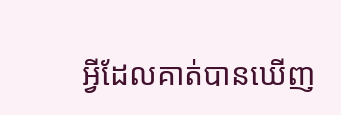អ្វីដែលគាត់បានឃើញ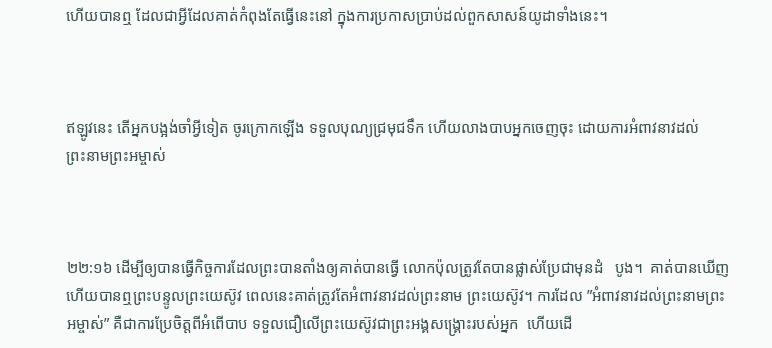ហើយបានឮ ដែលជាអ្វីដែលគាត់កំពុងតែធ្វើនេះនៅ ក្នុងការប្រកាសប្រាប់ដល់ពួកសាសន៍យូដាទាំងនេះ។



ឥឡូវនេះ តើអ្នកបង្អង់ចាំអ្វីទៀត ចូរក្រោកឡើង ទទួលបុណ្យជ្រមុជ‌ទឹក ហើយលាងបាបអ្នកចេញចុះ ដោយការអំពាវ‌នាវដល់ព្រះ‌នាមព្រះ‌អម្ចាស់



២២:១៦ ដើម្បីឲ្យបានធ្វើកិច្ចការដែលព្រះបានតាំងឲ្យគាត់បានធ្វើ លោកប៉ុលត្រូវតែបានផ្លាស់ប្រែជាមុនដំ   បូង។  គាត់បានឃើញហើយបានឮព្រះបន្ទូលព្រះយេស៊ូវ ពេលនេះគាត់ត្រូវតែអំពាវនាវដល់ព្រះនាម ព្រះយេស៊ូវ។ ការដែល ”អំពាវនាវដល់ព្រះនាមព្រះអម្ចាស់” គឺជាការប្រែចិត្តពីអំពើបាប ទទួលជឿលើព្រះយេស៊ូវជាព្រះអង្គសង្គ្រោះរបស់អ្នក  ហើយដើ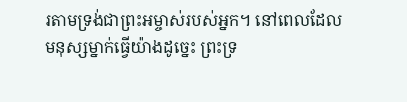រតាមទ្រង់ជាព្រះអម្ចាស់របស់អ្នក។ នៅពេលដែលមនុស្សម្នាក់ធ្វើយ៉ាងដូច្នេះ ព្រះទ្រ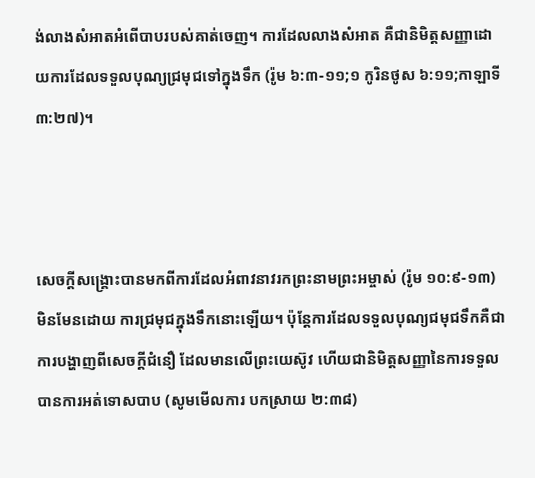ង់លាងសំអាតអំពើបាបរបស់គាត់ចេញ។ ការដែលលាងសំអាត គឺជានិមិត្តសញ្ញាដោយការដែលទទួលបុណ្យជ្រមុជទៅក្នុងទឹក (រ៉ូម ៦:៣-១១;១ កូរិនថូស ៦:១១;កាឡាទី ៣:២៧)។



សេចក្តីសង្រ្គោះបានមកពីការដែលអំពាវនាវរកព្រះនាមព្រះអម្ចាស់ (រ៉ូម ១០:៩-១៣)  មិនមែនដោយ ការជ្រមុជក្នុងទឹកនោះឡើយ។ ប៉ុន្តែការដែលទទួលបុណ្យជមុជទឹកគឺជាការបង្ហាញពីសេចក្តីជំនឿ ដែលមានលើព្រះយេស៊ូវ ហើយជានិមិត្តសញ្ញានៃការទទួលបានការអត់ទោសបាប (សូមមើលការ បកស្រាយ ២:៣៨)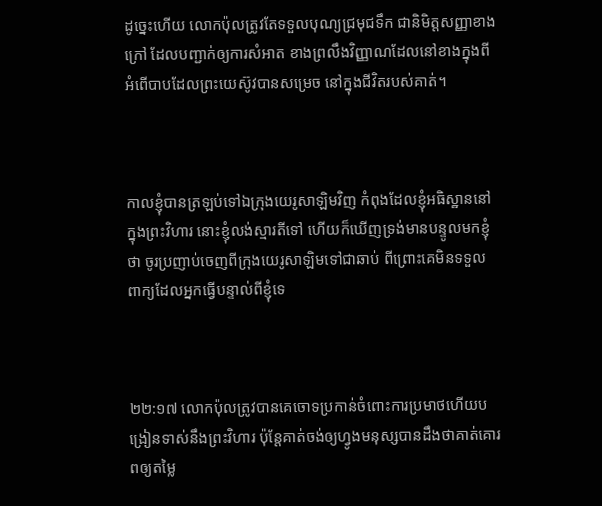ដូច្នេះហើយ លោកប៉ុលត្រូវតែទទួលបុណ្យជ្រមុជទឹក ជានិមិត្តសញ្ញាខាងក្រៅ ដែលបញ្ជាក់ឲ្យការសំអាត ខាងព្រលឹងវិញ្ញាណដែលនៅខាងក្នុងពីអំពើបាបដែលព្រះយេស៊ូវបានសម្រេច នៅក្នុងជីវិតរបស់គាត់។



កាលខ្ញុំបានត្រឡប់ទៅឯក្រុងយេរូ‌សាឡិមវិញ កំពុងដែលខ្ញុំអធិស្ឋាននៅក្នុងព្រះ‌វិហារ នោះខ្ញុំលង់ស្មារតីទៅ ហើយក៏ឃើញទ្រង់មានបន្ទូលមកខ្ញុំថា ចូរប្រញាប់ចេញពីក្រុងយេរូ‌សាឡិមទៅជាឆាប់ ពីព្រោះគេមិនទទួលពាក្យដែលអ្នកធ្វើបន្ទាល់ពីខ្ញុំទេ



២២:១៧ លោកប៉ុលត្រូវបានគេចោទប្រកាន់ចំពោះការប្រមាថហើយបង្រៀនទាស់នឹងព្រះវិហារ ប៉ុន្តែគាត់ចង់ឲ្យហ្វូងមនុស្សបានដឹងថាគាត់គោរពឲ្យតម្លៃ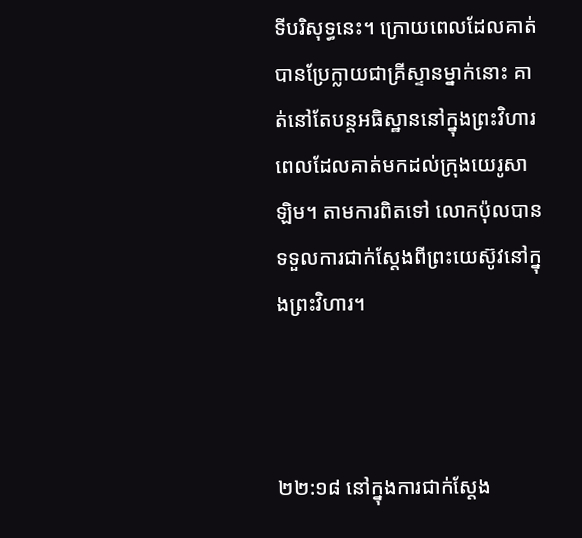ទីបរិសុទ្ធនេះ។ ក្រោយពេលដែលគាត់បានប្រែក្លាយជាគ្រីស្ទានម្នាក់នោះ គាត់នៅតែបន្តអធិស្ឋាននៅក្នុងព្រះវិហារពេលដែលគាត់មកដល់ក្រុងយេរូសាឡិម។ តាមការពិតទៅ លោកប៉ុលបានទទួលការជាក់ស្តែងពីព្រះយេស៊ូវនៅក្នុងព្រះវិហារ។



២២:១៨ នៅក្នុងការជាក់ស្តែង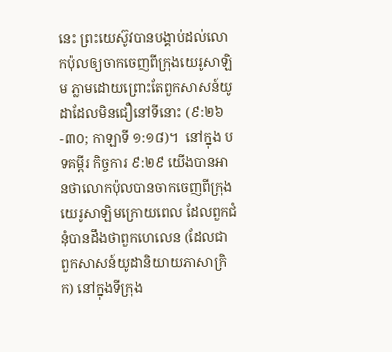នេះ ព្រះយេស៊ូវបានបង្គាប់ដល់លោកប៉ុលឲ្យចាកចេញពីក្រុងយេរូសាឡិម ភ្លាមដោយព្រោះតែពួកសាសន៍យូដាដែលមិនជឿនៅទីនោះ (៩:២៦-៣០; កាឡាទី ១:១៨)។  នៅក្នុង បទគម្ពីរ កិច្ចការ ៩:២៩ យើងបានអានថាលោកប៉ុលបានចាកចេញពីក្រុងយេរូសាឡិមក្រោយពេល ដែលពួកជំនុំបានដឹងថាពួកហេលេន (ដែលជា ពួកសាសន៍យូដានិយាយភាសាក្រិក) នៅក្នុងទីក្រុង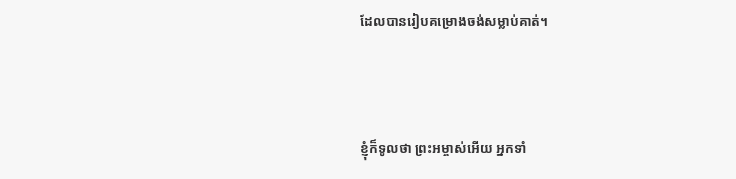ដែលបានរៀបគម្រោងចង់សម្លាប់គាត់។



ខ្ញុំក៏ទូលថា ព្រះ‌អម្ចាស់អើយ អ្នកទាំ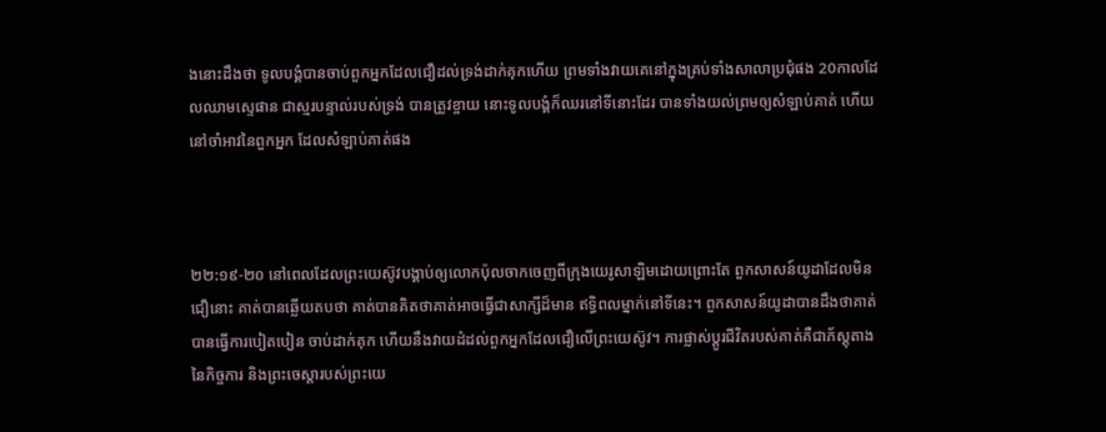ងនោះដឹងថា ទូលបង្គំបានចាប់ពួកអ្នកដែលជឿដល់ទ្រង់ដាក់គុកហើយ ព្រមទាំងវាយគេនៅក្នុងគ្រប់ទាំងសាលាប្រជុំផង 20កាលដែលឈាមស្ទេផាន ជាស្មរបន្ទាល់របស់ទ្រង់ បានត្រូវខ្ចាយ នោះទូលបង្គំក៏ឈរនៅទីនោះដែរ បានទាំងយល់ព្រមឲ្យសំឡាប់គាត់ ហើយនៅចាំអាវនៃពួកអ្នក ដែលសំឡាប់គាត់ផង



២២:១៩-២០ នៅពេលដែលព្រះយេស៊ូវបង្គាប់ឲ្យលោកប៉ុលចាកចេញពីក្រុងយេរូសាឡិមដោយព្រោះតែ ពួកសាសន៍យូដាដែលមិនជឿនោះ គាត់បានឆ្លើយតបថា គាត់បានគិតថាគាត់អាចធ្វើជាសាក្សីដ៏មាន ឥទ្ធិពលម្នាក់នៅទីនេះ។ ពួកសាសន៍យូដាបានដឹងថាគាត់បានធ្វើការបៀតបៀន ចាប់ដាក់គុក ហើយនឹងវាយដំដល់ពួកអ្នកដែលជឿលើព្រះយេស៊ូវ។ ការផ្លាស់ប្តូរជីវិតរបស់គាត់គឺជាភ័ស្តុតាងនៃកិច្ចការ និងព្រះចេស្តារបស់ព្រះយេ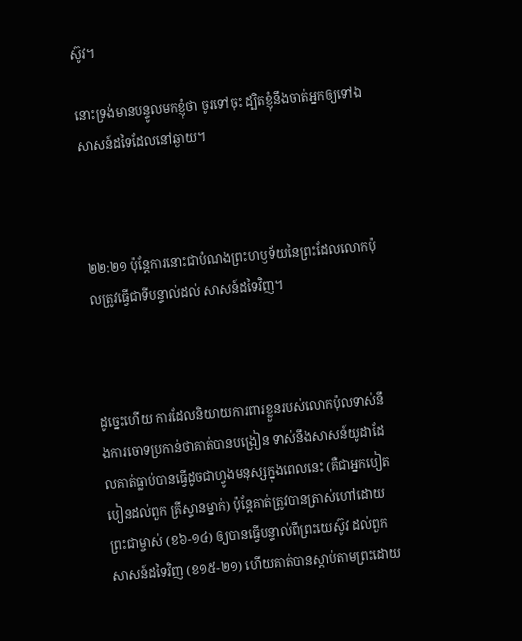ស៊ូវ។

នោះទ្រង់មានបន្ទូលមកខ្ញុំថា ចូរទៅចុះ ដ្បិតខ្ញុំនឹងចាត់អ្នកឲ្យទៅឯសាសន៍ដទៃដែលនៅឆ្ងាយ។



២២:២១ ប៉ុន្តែការនោះជាបំណងព្រះហឫទ័យនៃព្រះដែលលោកប៉ុលត្រូវធ្វើជាទីបន្ទាល់ដល់ សាសន៍ដទៃវិញ។



ដូច្នេះហើយ ការដែលនិយាយការពារខ្លួនរបស់លោកប៉ុលទាស់នឹងការចោទប្រកាន់ថាគាត់បានបង្រៀន ទាស់នឹងសាសន៍យូដាដែលគាត់ធ្លាប់បានធ្វើដូចជាហ្វូងមនុស្សក្នុងពេលនេះ (គឺជាអ្នកបៀតបៀនដល់ពួក គ្រីស្ទានម្នាក់) ប៉ុន្តែគាត់ត្រូវបានត្រាស់ហៅដោយព្រះជាម្ចាស់ (ខ៦-១៤) ឲ្យបានធ្វើបន្ទាល់ពីព្រះយេស៊ូវ ដល់ពួកសាសន៍ដទៃវិញ (ខ១៥-២១) ហើយគាត់បានស្តាប់តាមព្រះដោយ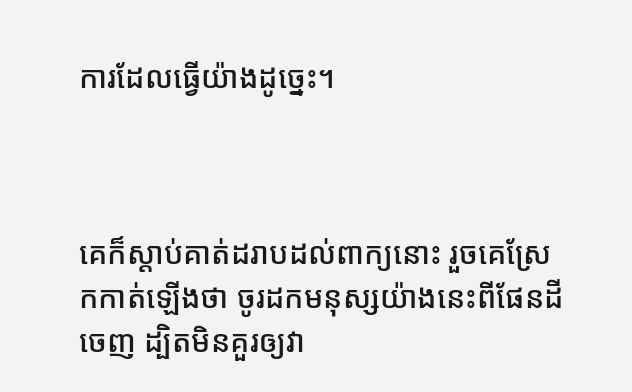ការដែលធ្វើយ៉ាងដូច្នេះ។



គេក៏ស្តាប់គាត់ដរាបដល់ពាក្យនោះ រួចគេស្រែកកាត់ឡើងថា ចូរដកមនុស្សយ៉ាងនេះពីផែនដីចេញ ដ្បិតមិនគួរឲ្យវា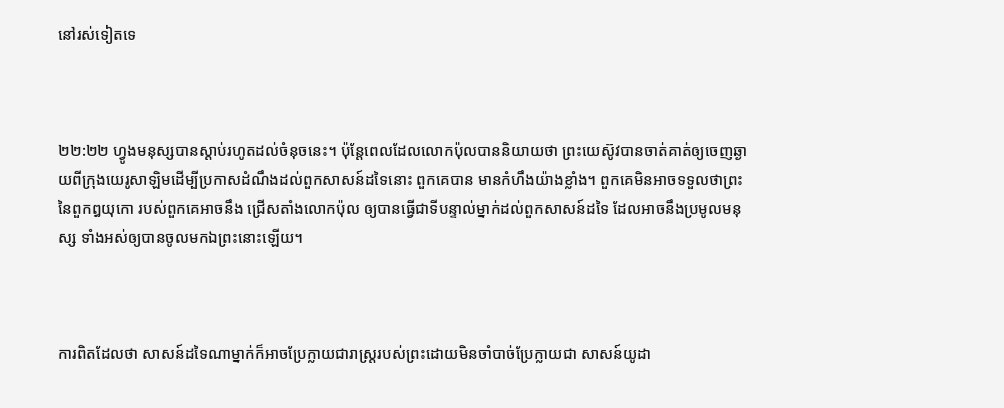នៅរស់ទៀតទេ



២២:២២ ហ្វូងមនុស្សបានស្តាប់រហូតដល់ចំនុចនេះ។ ប៉ុន្តែពេលដែលលោកប៉ុលបាននិយាយថា ព្រះយេស៊ូវបានចាត់គាត់ឲ្យចេញឆ្ងាយពីក្រុងយេរូសាឡិមដើម្បីប្រកាសដំណឹងដល់ពួកសាសន៍ដទៃនោះ ពួកគេបាន មានកំហឹងយ៉ាងខ្លាំង។ ពួកគេមិនអាចទទួលថាព្រះនៃពួកឰយុកោ របស់ពួកគេអាចនឹង ជ្រើសតាំងលោកប៉ុល ឲ្យបានធ្វើជាទីបន្ទាល់ម្នាក់ដល់ពួកសាសន៍ដទៃ ដែលអាចនឹងប្រមូលមនុស្ស ទាំងអស់ឲ្យបានចូលមកឯព្រះនោះឡើយ។



ការពិតដែលថា សាសន៍ដទៃណាម្នាក់ក៏អាចប្រែក្លាយជារាស្រ្តរបស់ព្រះដោយមិនចាំបាច់ប្រែក្លាយជា សាសន៍យូដា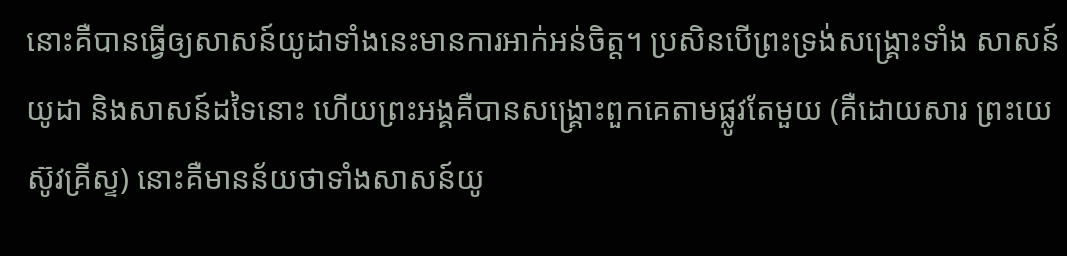នោះគឺបានធ្វើឲ្យសាសន៍យូដាទាំងនេះមានការអាក់អន់ចិត្ត។ ប្រសិនបើព្រះទ្រង់សង្រ្គោះទាំង សាសន៍យូដា និងសាសន៍ដទៃនោះ ហើយព្រះអង្គគឺបានសង្រ្គោះពួកគេតាមផ្លូវតែមួយ (គឺដោយសារ ព្រះយេស៊ូវគ្រីស្ទ) នោះគឺមានន័យថាទាំងសាសន៍យូ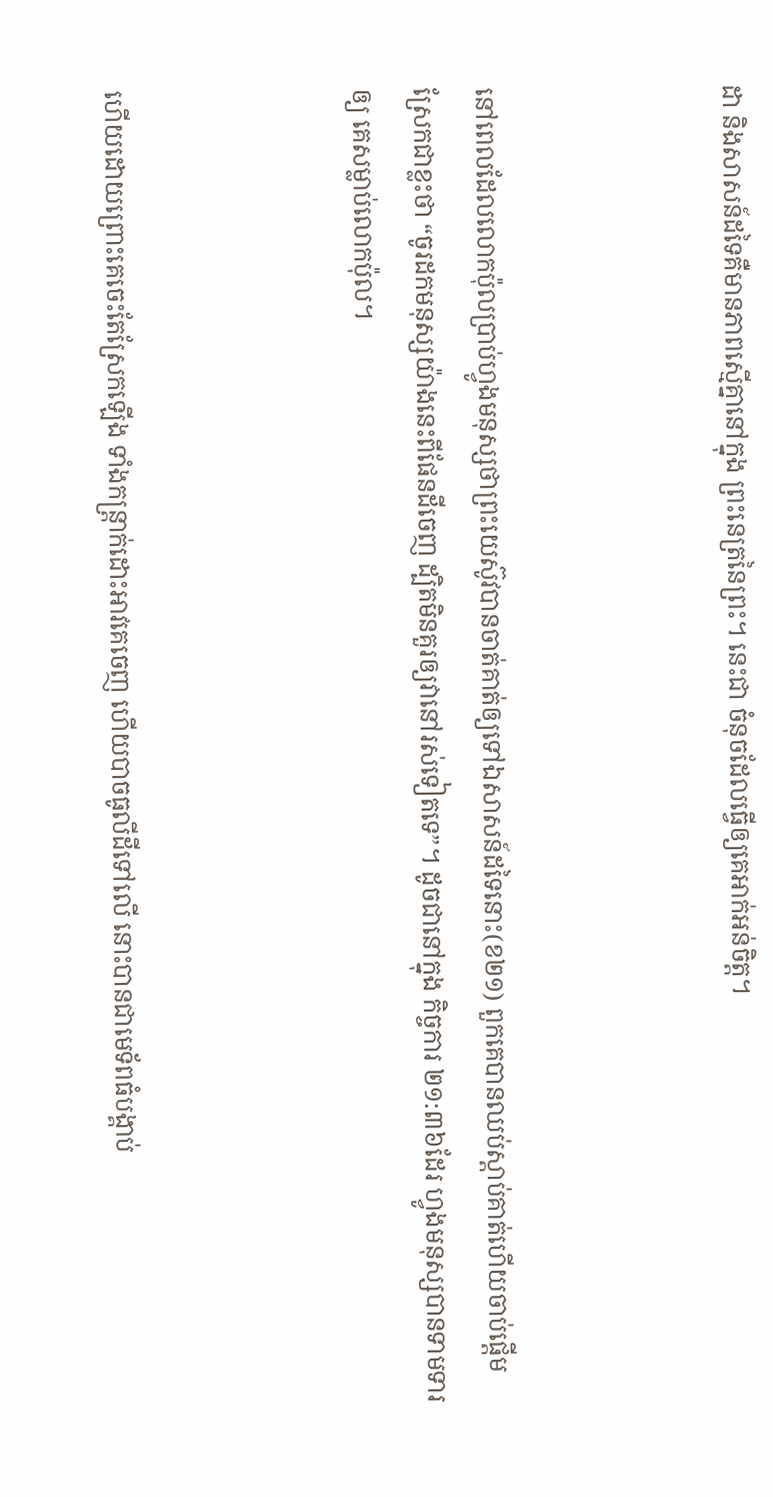ដា និងសាសន៍ដទៃគឺមានភាពស្មើគ្នានៅក្នុង ព្រះនេត្រនៃព្រះ។ នេះជា ចំនុចដែលធ្វើឲ្យគេអាក់អន់ចិត្ត។



នៅពេលដែលលោកប៉ុលប្រាប់ហ្វូងមនុស្សថាព្រះយេស៊ូវបានចាត់គាត់ឲ្យទៅឯសាសន៍ដទៃនោះ(ខ២១) ពួកគេបានឈប់ស្តាប់គាត់ហើយចាប់ផ្តើមស្រែកជាខ្លះថា “ចូរដកមនុស្សយ៉ាងនេះពីផែនដីចេញ ដ្បិតមិនគួរឲ្យវានៅរស់ទៀតទេ”។ ដូចជានៅក្នុង កិច្ចការ ២១:៣៦ដែរ ហ្វូងមនុស្សបានទាមទារឲ្យ គេសម្លាប់លោកប៉ុល។



ហើយដោយព្រោះគេចេះតែស្រែកឡើង ទាំងកន្ត្រាក់ដោះអាវគេចេញ ហើយបាចធូលីដីទៅលើ នោះបានជាមេទ័ពធំបង្គាប់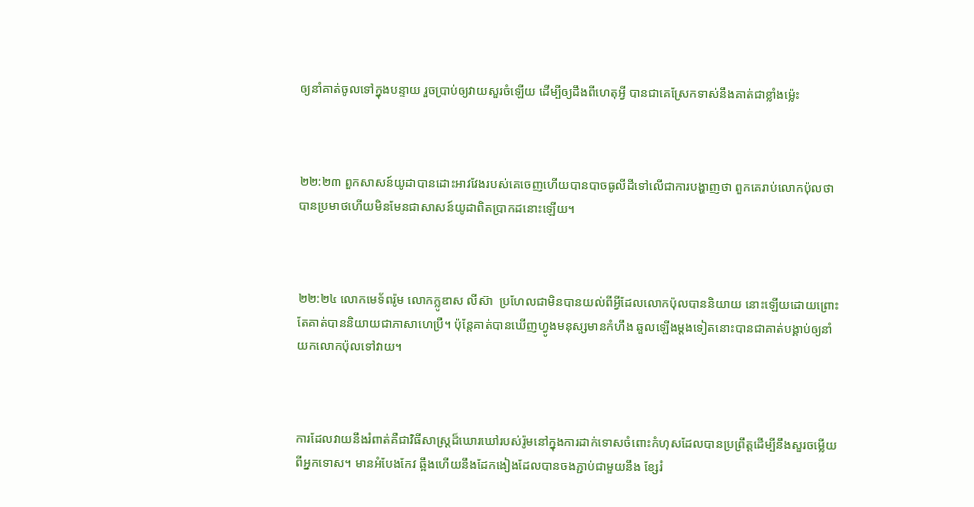ឲ្យនាំគាត់ចូលទៅក្នុងបន្ទាយ រួចប្រាប់ឲ្យវាយសួរចំឡើយ ដើម្បីឲ្យដឹងពីហេតុអ្វី បានជាគេស្រែកទាស់នឹងគាត់ជាខ្លាំងម៉្លេះ



២២:២៣ ពួកសាសន៍យូដាបានដោះអាវវែងរបស់គេចេញហើយបានបាចធូលីដីទៅលើជាការបង្ហាញថា ពួកគេរាប់លោកប៉ុលថាបានប្រមាថហើយមិនមែនជាសាសន៍យូដាពិតប្រាកដនោះឡើយ។



២២:២៤ លោកមេទ័ពរ៉ូម លោកក្លូឌាស លីស៊ា  ប្រហែលជាមិនបានយល់ពីអ្វីដែលលោកប៉ុលបាននិយាយ នោះឡើយដោយព្រោះតែគាត់បាននិយាយជាភាសាហេប្រឺ។ ប៉ុន្តែគាត់បានឃើញហ្វូងមនុស្សមានកំហឹង ឆួលឡើងម្តងទៀតនោះបានជាគាត់បង្គាប់ឲ្យនាំយកលោកប៉ុលទៅវាយ។



ការដែលវាយនឹងរំពាត់គឺជាវិធីសាស្រ្តដ៏ឃោរឃៅរបស់រ៉ូមនៅក្នុងការដាក់ទោសចំពោះកំហុសដែលបានប្រព្រឹត្តដើម្បីនឹងសួរចម្លើយពីអ្នកទោស។ មានអំបែងកែវ ឆ្អឹងហើយនឹងដែកងៀងដែលបានចងភ្ជាប់ជាមួយនឹង ខ្សែរំ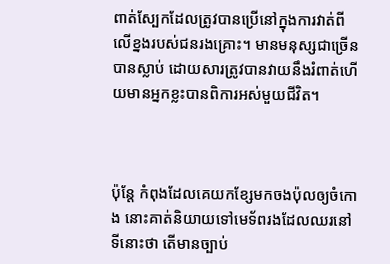ពាត់ស្បែកដែលត្រូវបានប្រើនៅក្នុងការវាត់ពីលើខ្នងរបស់ជនរងគ្រោះ។ មានមនុស្សជាច្រើនបានស្លាប់ ដោយសារត្រូវបានវាយនឹងរំពាត់ហើយមានអ្នកខ្លះបានពិការអស់មួយជីវិត។



ប៉ុន្តែ កំពុងដែលគេយកខ្សែមកចងប៉ុលឲ្យចំកោង នោះគាត់និយាយទៅមេទ័ពរងដែលឈរនៅទីនោះថា តើមានច្បាប់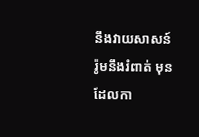នឹងវាយសាសន៍រ៉ូមនឹងរំពាត់ មុនដែលកា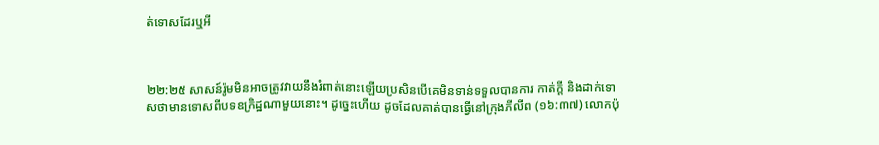ត់ទោសដែរឬអី



២២:២៥ សាសន៍រ៉ូមមិនអាចត្រូវវាយនឹងរំពាត់នោះឡើយប្រសិនបើគេមិនទាន់ទទួលបានការ កាត់ក្តី និងដាក់ទោសថាមានទោសពីបទឧក្រិដ្ឋណាមួយនោះ។ ដូច្នេះហើយ ដូចដែលគាត់បានធ្វើនៅក្រុងភីលីព (១៦:៣៧) លោកប៉ុ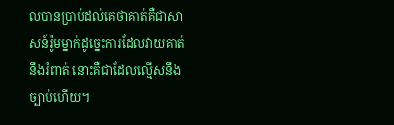លបានប្រាប់ដល់គេថាគាត់គឺជាសាសន៍រ៉ូមម្នាក់ដូច្នេះការដែលវាយគាត់នឹងរំពាត់ នោះគឺជាដែលល្មើសនឹងច្បាប់ហើយ។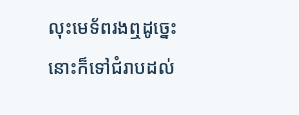លុះមេទ័ពរងឮដូច្នេះ នោះក៏ទៅជំរាបដល់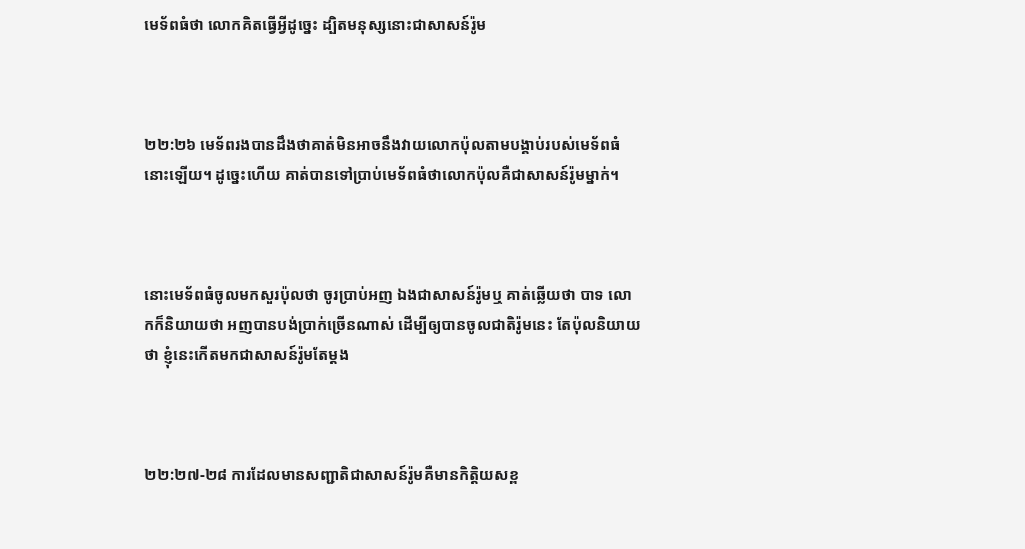មេទ័ពធំថា លោកគិតធ្វើអ្វីដូច្នេះ ដ្បិតមនុស្សនោះជាសាសន៍រ៉ូម



២២:២៦ មេទ័ពរងបានដឹងថាគាត់មិនអាចនឹងវាយលោកប៉ុលតាមបង្គាប់របស់មេទ័ពធំនោះឡើយ។ ដូច្នេះហើយ គាត់បានទៅប្រាប់មេទ័ពធំថាលោកប៉ុលគឺជាសាសន៍រ៉ូមម្នាក់។



នោះមេទ័ពធំចូលមកសួរប៉ុលថា ចូរប្រាប់អញ ឯងជាសាសន៍រ៉ូមឬ គាត់ឆ្លើយថា បាទ លោកក៏និយាយថា អញបានបង់ប្រាក់ច្រើនណាស់ ដើម្បីឲ្យបានចូលជាតិរ៉ូមនេះ តែប៉ុលនិយាយថា ខ្ញុំនេះកើតមកជាសាសន៍រ៉ូមតែម្តង



២២:២៧-២៨ ការដែលមានសញ្ជាតិជាសាសន៍រ៉ូមគឺមានកិត្តិយសខ្ព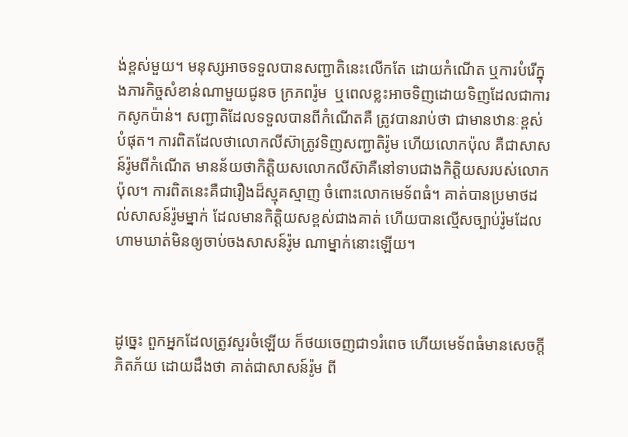ង់ខ្ពស់មួយ។ មនុស្សអាចទទួលបានសញ្ជាតិនេះលើកតែ ដោយកំណើត ឬការបំរើក្នុងភារកិច្ចសំខាន់ណាមួយជូនច ក្រភពរ៉ូម  ឬពេលខ្លះអាចទិញដោយទិញដែលជាការកសូកប៉ាន់។ សញ្ជាតិដែលទទួលបានពីកំណើតគឺ ត្រូវបានរាប់ថា ជាមានឋានៈខ្ពស់បំផុត។ ការពិតដែលថាលោកលីស៊ាត្រូវទិញសញ្ជាតិរ៉ូម ហើយលោកប៉ុល គឺជាសាសន៍រ៉ូមពីកំណើត មានន័យថាកិត្តិយសលោកលីស៊ាគឺនៅទាបជាងកិត្តិយសរបស់លោកប៉ុល។ ការពិតនេះគឺជារឿងដ៏ស្មុគស្មាញ ចំពោះលោកមេទ័ពធំ។ គាត់បានប្រមាថដល់សាសន៍រ៉ូមម្នាក់ ដែលមានកិត្តិយសខ្ពស់ជាងគាត់ ហើយបានល្មើសច្បាប់រ៉ូមដែលហាមឃាត់មិនឲ្យចាប់ចងសាសន៍រ៉ូម ណាម្នាក់នោះឡើយ។



ដូច្នេះ ពួកអ្នកដែលត្រូវសួរចំឡើយ ក៏ថយចេញជា១រំពេច ហើយមេទ័ពធំមានសេចក្ដីភិត‌ភ័យ ដោយដឹងថា គាត់ជាសាសន៍រ៉ូម ពី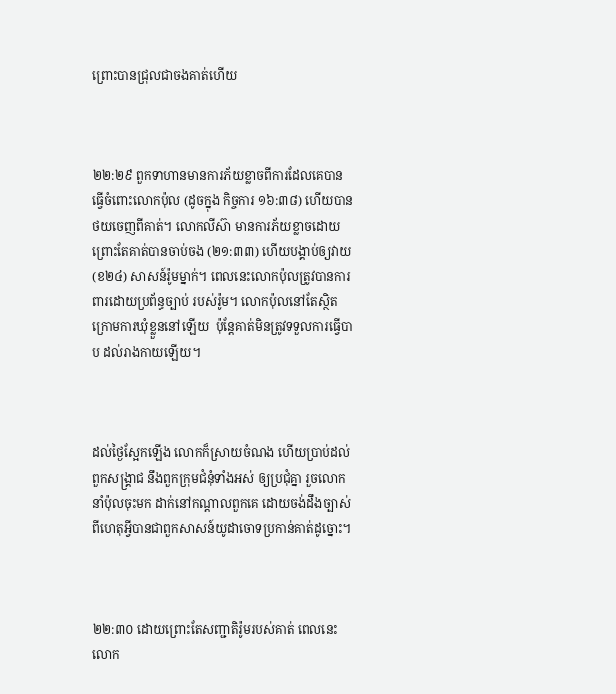ព្រោះបានជ្រុលជាចងគាត់ហើយ



២២:២៩ ពួកទាហានមានការភ័យខ្លាចពីការដែលគេបានធ្វើចំពោះលោកប៉ុល (ដូចក្នុង កិច្ចការ ១៦:៣៨) ហើយបានថយចេញពីគាត់។ លោកលីស៊ា មានការភ័យខ្លាចដោយព្រោះតែគាត់បានចាប់ចង (២១:៣៣) ហើយបង្គាប់ឲ្យវាយ (ខ២៤) សាសន៍រ៉ូមម្នាក់។ ពេលនេះលោកប៉ុលត្រូវបានការពារដោយប្រព័ន្ធច្បាប់ របស់រ៉ូម។ លោកប៉ុលនៅតែស្ថិតក្រោមការឃុំខ្លួននៅឡើយ  ប៉ុន្តែគាត់មិនត្រូវទទួលការធ្វើបាប ដល់រាងកាយឡើយ។



ដល់ថ្ងៃស្អែកឡើង លោកក៏ស្រាយចំណង ហើយប្រាប់ដល់ពួកសង្គ្រាជ នឹងពួកក្រុម‌ជំនុំទាំងអស់ ឲ្យប្រជុំគ្នា រួចលោកនាំប៉ុលចុះមក ដាក់នៅកណ្តាលពួកគេ ដោយចង់ដឹងច្បាស់ ពីហេតុអ្វីបានជាពួកសាសន៍យូដាចោទប្រកាន់គាត់ដូច្នោះ។



២២:៣០ ដោយព្រោះតែសញ្ជាតិរ៉ូមរបស់គាត់ ពេលនេះលោក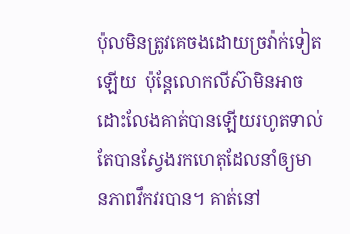ប៉ុលមិនត្រូវគេចងដោយច្រវ៉ាក់ទៀតឡើយ  ប៉ុន្តែលោកលីស៊ាមិនអាចដោះលែងគាត់បានឡើយរហូតទាល់តែបានស្វែងរកហេតុដែលនាំឲ្យមានភាពវឹកវរបាន។ គាត់នៅ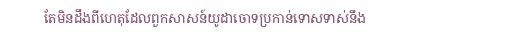តែមិនដឹងពីហេតុដែលពួកសាសន៍យូដាចោទប្រកាន់ទោសទាស់នឹង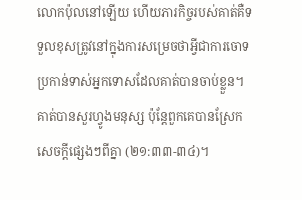លោកប៉ុលនៅឡើយ ហើយភារកិច្ចរបស់គាត់គឺទទួលខុសត្រូវនៅក្នុងការសម្រេចថាអ្វីជាការចោទប្រកាន់ទាស់អ្នកទោសដែលគាត់បានចាប់ខ្លួន។ គាត់បានសួរហ្វូងមនុស្ស ប៉ុន្តែពួកគេបានស្រែកសេចក្តីផ្សេងៗពីគ្នា (២១:៣៣-៣៤)។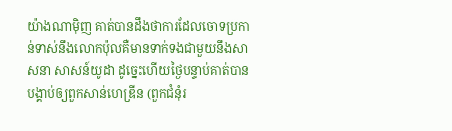យ៉ាងណាម៉ិញ គាត់បានដឹងថាការដែលចោទប្រកាន់ទាស់នឹងលោកប៉ុលគឺមានទាក់ទងជាមួយនឹងសាសនា សាសន៍យូដា ដូច្នេះហើយថ្ងៃបន្ទាប់គាត់បានបង្គាប់ឲ្យពួកសាន់ហេឌ្រីន (ពួកជំនុំរ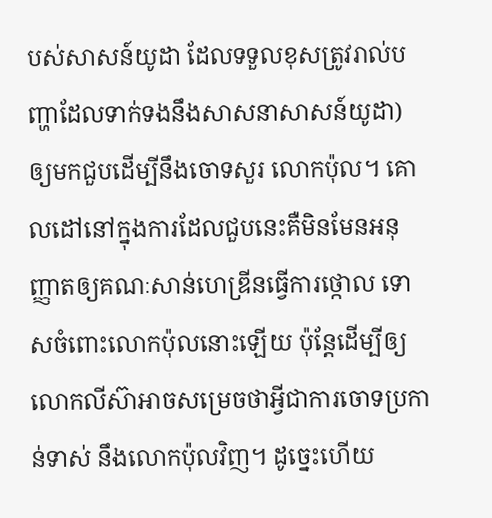បស់សាសន៍យូដា ដែលទទួលខុសត្រូវរាល់បញ្ហាដែលទាក់ទងនឹងសាសនាសាសន៍យូដា) ឲ្យមកជួបដើម្បីនឹងចោទសួរ លោកប៉ុល។ គោលដៅនៅក្នុងការដែលជួបនេះគឺមិនមែនអនុញ្ញាតឲ្យគណៈសាន់ហេឌ្រីនធ្វើការថ្កោល ទោសចំពោះលោកប៉ុលនោះឡើយ ប៉ុន្តែដើម្បីឲ្យលោកលីស៊ាអាចសម្រេចថាអ្វីជាការចោទប្រកាន់ទាស់ នឹងលោកប៉ុលវិញ។ ដូច្នេះហើយ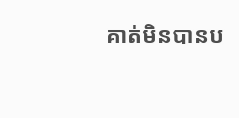គាត់មិនបានប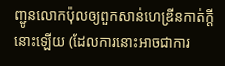ញ្ជូនលោកប៉ុលឲ្យពួកសាន់ហេឌ្រីនកាត់ក្តីនោះឡើយ (ដែលការនោះអាចជាការ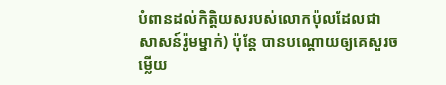បំពានដល់កិត្តិយសរបស់លោកប៉ុលដែលជាសាសន៍រ៉ូមម្នាក់) ប៉ុន្តែ បានបណ្តោយឲ្យគេសួរចម្លើយ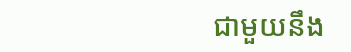ជាមួយនឹង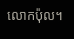លោកប៉ុល។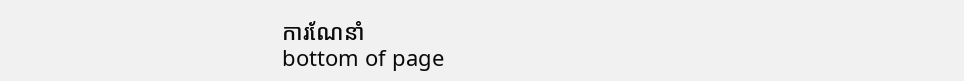ការណែនាំ
bottom of page